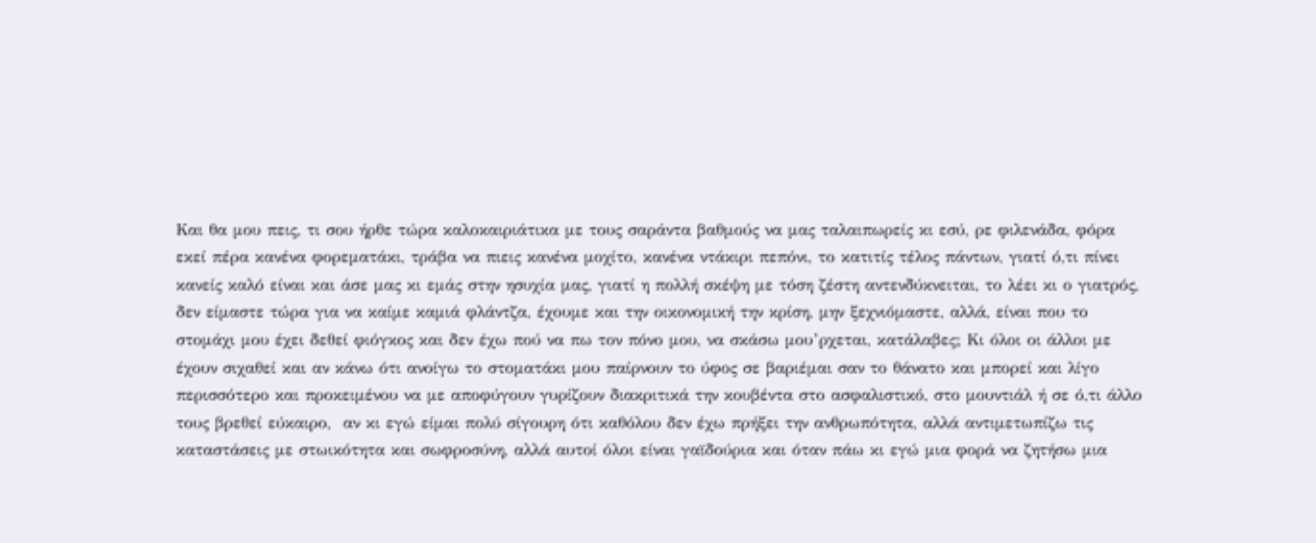Και θα μου πεις, τι σου ήρθε τώρα καλοκαιριάτικα με τους σαράντα βαθμούς να μας ταλαιπωρείς κι εσύ, ρε φιλενάδα, φόρα εκεί πέρα κανένα φορεματάκι, τράβα να πιεις κανένα μοχίτο, κανένα ντάκιρι πεπόνι, το κατιτίς τέλος πάντων, γιατί ό,τι πίνει κανείς καλό είναι και άσε μας κι εμάς στην ησυχία μας, γιατί η πολλή σκέψη με τόση ζέστη αντενδύκνειται, το λέει κι ο γιατρός, δεν είμαστε τώρα για να καίμε καμιά φλάντζα, έχουμε και την οικονομική την κρίση, μην ξεχνιόμαστε, αλλά, είναι που το στομάχι μου έχει δεθεί φιόγκος και δεν έχω πού να πω τον πόνο μου, να σκάσω μου’ρχεται, κατάλαβες; Κι όλοι οι άλλοι με έχουν σιχαθεί και αν κάνω ότι ανοίγω το στοματάκι μου παίρνουν το ύφος σε βαριέμαι σαν το θάνατο και μπορεί και λίγο περισσότερο και προκειμένου να με αποφύγουν γυρίζουν διακριτικά την κουβέντα στο ασφαλιστικό, στο μουντιάλ ή σε ό,τι άλλο τους βρεθεί εύκαιρο,  αν κι εγώ είμαι πολύ σίγουρη ότι καθόλου δεν έχω πρήξει την ανθρωπότητα, αλλά αντιμετωπίζω τις καταστάσεις με στωικότητα και σωφροσύνη, αλλά αυτοί όλοι είναι γαϊδούρια και όταν πάω κι εγώ μια φορά να ζητήσω μια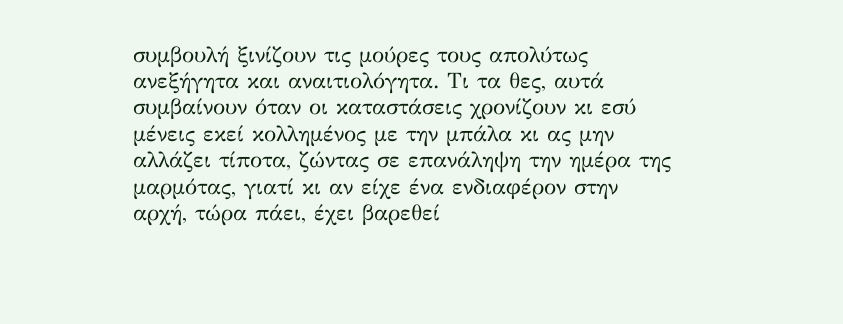συμβουλή ξινίζουν τις μούρες τους απολύτως ανεξήγητα και αναιτιολόγητα. Τι τα θες, αυτά συμβαίνουν όταν οι καταστάσεις χρονίζουν κι εσύ μένεις εκεί κολλημένος με την μπάλα κι ας μην αλλάζει τίποτα, ζώντας σε επανάληψη την ημέρα της μαρμότας, γιατί κι αν είχε ένα ενδιαφέρον στην αρχή, τώρα πάει, έχει βαρεθεί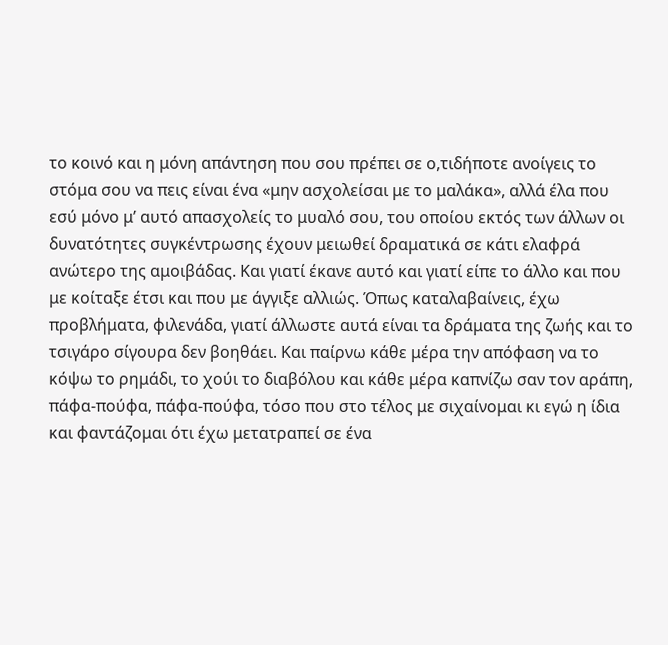το κοινό και η μόνη απάντηση που σου πρέπει σε ο,τιδήποτε ανοίγεις το στόμα σου να πεις είναι ένα «μην ασχολείσαι με το μαλάκα», αλλά έλα που εσύ μόνο μ’ αυτό απασχολείς το μυαλό σου, του οποίου εκτός των άλλων οι δυνατότητες συγκέντρωσης έχουν μειωθεί δραματικά σε κάτι ελαφρά ανώτερο της αμοιβάδας. Και γιατί έκανε αυτό και γιατί είπε το άλλο και που με κοίταξε έτσι και που με άγγιξε αλλιώς. Όπως καταλαβαίνεις, έχω προβλήματα, φιλενάδα, γιατί άλλωστε αυτά είναι τα δράματα της ζωής και το τσιγάρο σίγουρα δεν βοηθάει. Και παίρνω κάθε μέρα την απόφαση να το κόψω το ρημάδι, το χούι το διαβόλου και κάθε μέρα καπνίζω σαν τον αράπη, πάφα-πούφα, πάφα-πούφα, τόσο που στο τέλος με σιχαίνομαι κι εγώ η ίδια και φαντάζομαι ότι έχω μετατραπεί σε ένα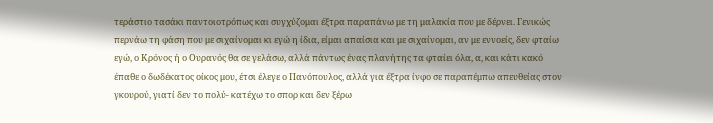τεράστιο τασάκι παντοιοτρόπως και συγχύζομαι έξτρα παραπάνω με τη μαλακία που με δέρνει. Γενικώς περνάω τη φάση που με σιχαίνομαι κι εγώ η ίδια, είμαι απαίσια και με σιχαίνομαι, αν με εννοείς, δεν φταίω εγώ, ο Κρόνος ή ο Ουρανός θα σε γελάσω, αλλά πάντως ένας πλανήτης τα φταίει όλα, α, και κάτι κακό έπαθε ο δωδέκατος οίκος μου, έτσι έλεγε ο Πανόπουλος, αλλά για έξτρα ίνφο σε παραπέμπω απευθείας στον γκουρού, γιατί δεν το πολύ- κατέχω το σπορ και δεν ξέρω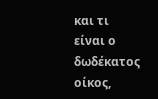και τι είναι ο δωδέκατος οίκος,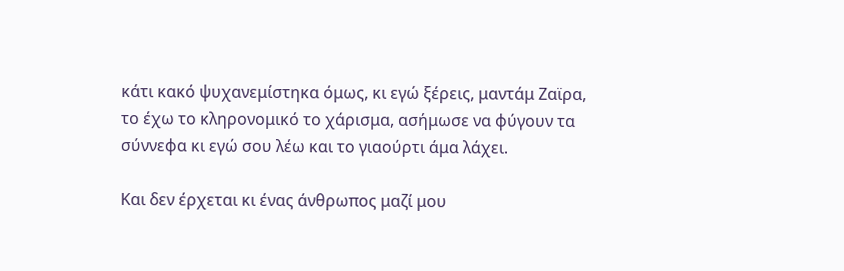κάτι κακό ψυχανεμίστηκα όμως, κι εγώ ξέρεις, μαντάμ Ζαϊρα, το έχω το κληρονομικό το χάρισμα, ασήμωσε να φύγουν τα σύννεφα κι εγώ σου λέω και το γιαούρτι άμα λάχει.

Και δεν έρχεται κι ένας άνθρωπος μαζί μου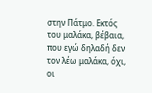στην Πάτμο. Εκτός του μαλάκα, βέβαια, που εγώ δηλαδή δεν τον λέω μαλάκα, όχι, οι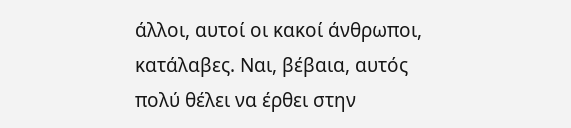άλλοι, αυτοί οι κακοί άνθρωποι, κατάλαβες. Ναι, βέβαια, αυτός πολύ θέλει να έρθει στην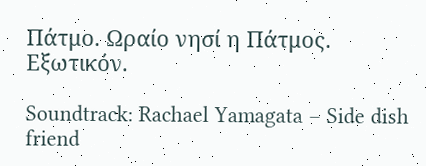Πάτμο. Ωραίο νησί η Πάτμος. Εξωτικόν.

Soundtrack: Rachael Yamagata – Side dish friend